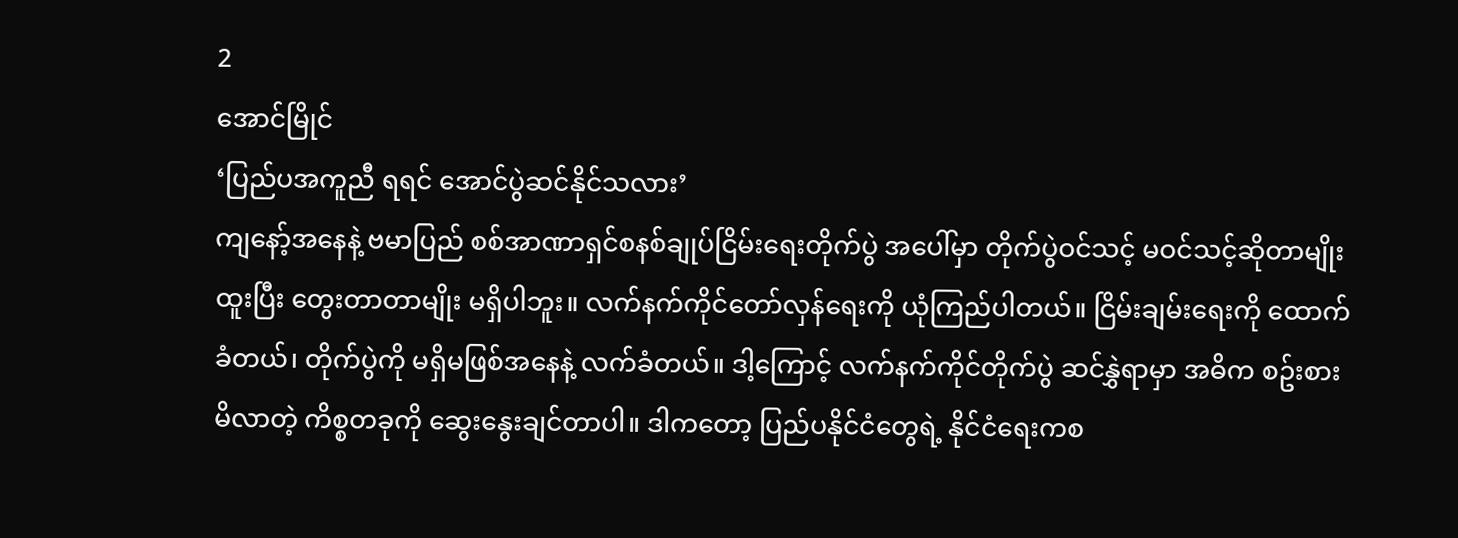2
အောင်မြိုင်
‘ပြည်ပအကူညီ ရရင် အောင်ပွဲဆင်နိုင်သလား’
ကျနော့်အနေနဲ့ ဗမာပြည် စစ်အာဏာရှင်စနစ်ချုပ်ငြိမ်းရေးတိုက်ပွဲ အပေါ်မှာ တိုက်ပွဲဝင်သင့် မဝင်သင့်ဆိုတာမျိုး ထူးပြီး တွေးတာတာမျိုး မရှိပါဘူး။ လက်နက်ကိုင်တော်လှန်ရေးကို ယုံကြည်ပါတယ်။ ငြိမ်းချမ်းရေးကို ထောက်ခံတယ်၊ တိုက်ပွဲကို မရှိမဖြစ်အနေနဲ့ လက်ခံတယ်။ ဒါ့ကြောင့် လက်နက်ကိုင်တိုက်ပွဲ ဆင်နွှဲရာမှာ အဓိက စဥ်းစားမိလာတဲ့ ကိစ္စတခုကို ဆွေးနွေးချင်တာပါ။ ဒါကတော့ ပြည်ပနိုင်ငံတွေရဲ့ နိုင်ငံရေးကစ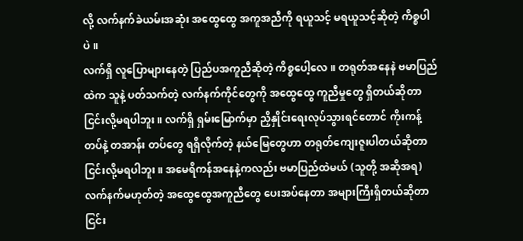လို့ လက်နက်ခဲယမ်းအဆုံး အထွေထွေ အကူအညီကို ရယူသင့် မရယူသင့်ဆိုတဲ့ ကိစ္စပါပဲ။
လက်ရှိ လူပြောများနေတဲ့ ပြည်ပအကူညီဆိုတဲ့ ကိစ္စပေါ့လေ။ တရုတ်အနေနဲ ဗမာပြည်ထဲက သူနဲ့ ပတ်သက်တဲ့ လက်နက်ကိုင်တွေကို အထွေထွေ ကူညီမှုတွေ ရှိတယ်ဆိုတာ ငြင်းလို့မရပါဘူး။ လက်ရှိ ရှမ်းမြောက်မှာ ညှိနှိုင်းရေးလုပ်သွားရင်တောင် ကိုးကန့်တပ်နဲ့ တအာန်း တပ်တွေ ရရှိလိုက်တဲ့ နယ်မြေတွေဟာ တရုတ်ကျေးဇူးပါတယ်ဆိုတာ ငြင်းလို့မရပါဘူး။ အမေရိကန်အနေနဲ့ကလည်း ဗမာပြည်ထဲမယ် (သူတို့ အဆိုအရ) လက်နက်မဟုတ်တဲ့ အထွေထွေအကူညီတွေ ပေးအပ်နေတာ အများကြီးရှိတယ်ဆိုတာ ငြင်း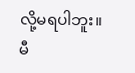လို့မရပါဘူး။ မီ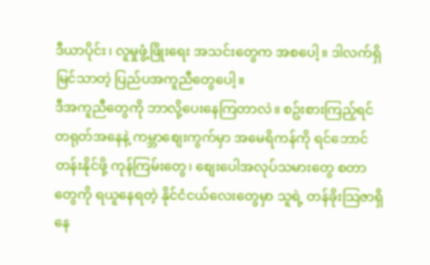ဒီယာပိုင်း၊ လူမှုဖွံ့ဖြိုးရေး အသင်းတွေက အစပေါ့။ ဒါလက်ရှိ မြင်သာတဲ့ ပြည်ပအကူညီတွေပေါ့။
ဒီအကူညီတွေကို ဘာလို့ပေးနေကြတာလဲ။ စဥ်းစားကြည့်ရင် တရုတ်အနေနဲ့ ကမ္ဘာစျေးကွက်မှာ အမေရိကန်ကို ရင်ဘောင်တန်းနိုင်ဖို့ ကုန်ကြမ်းတွေ၊ စျေးပေါအလုပ်သမားတွေ စတာတွေကို ရယူနေရတဲ့ နိုင်ငံငယ်လေးတွေမှာ သူရဲ့ တန်ခိုးသြဇာရှိနေ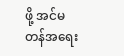ဖို့ အင်မတန်အရေး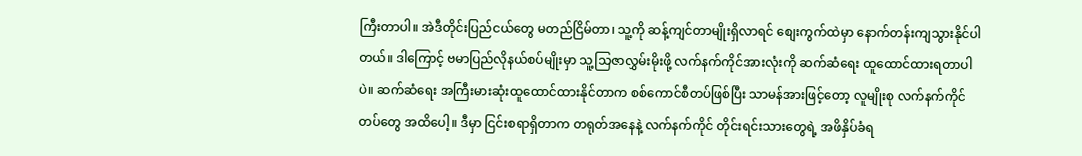ကြီးတာပါ။ အဲဒီတိုင်းပြည်ငယ်တွေ မတည်ငြိမ်တာ၊ သူ့ကို ဆန့်ကျင်တာမျိုးရှိလာရင် စျေးကွက်ထဲမှာ နောက်တန်းကျသွားနိုင်ပါတယ်။ ဒါကြောင့် ဗမာပြည်လိုနယ်စပ်မျိုးမှာ သူ့သြဇာလွှမ်းမိုးဖို့ လက်နက်ကိုင်အားလုံးကို ဆက်ဆံရေး ထူထောင်ထားရတာပါပဲ။ ဆက်ဆံရေး အကြီးမားဆုံးထူထောင်ထားနိုင်တာက စစ်ကောင်စီတပ်ဖြစ်ပြီး သာမန်အားဖြင့်တော့ လူမျိုးစု လက်နက်ကိုင်တပ်တွေ အထိပေါ့။ ဒီမှာ ငြင်းစရာရှိတာက တရုတ်အနေနဲ့ လက်နက်ကိုင် တိုင်းရင်းသားတွေရဲ့ အဖိနှိပ်ခံရ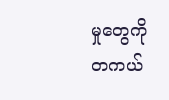မှုတွေကို တကယ်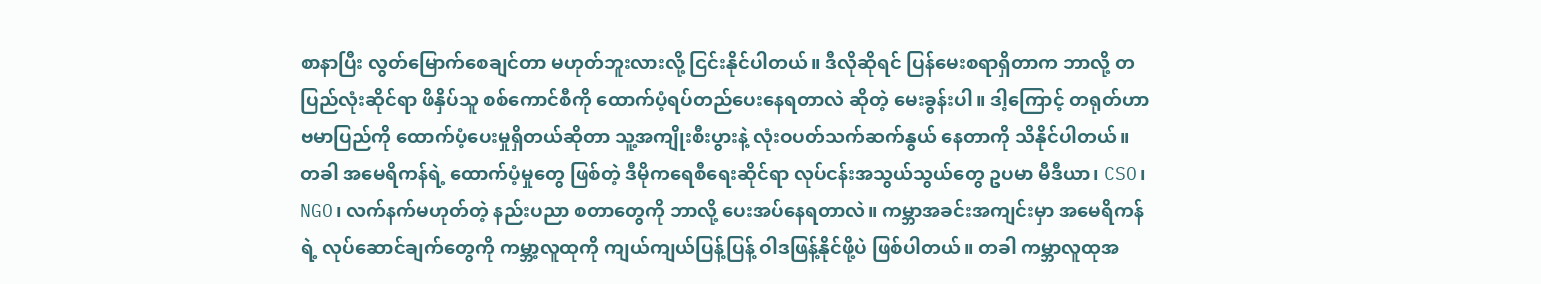စာနာပြီး လွတ်မြောက်စေချင်တာ မဟုတ်ဘူးလားလို့ ငြင်းနိုင်ပါတယ်။ ဒီလိုဆိုရင် ပြန်မေးစရာရှိတာက ဘာလို့ တပြည်လုံးဆိုင်ရာ ဖိနှိပ်သူ စစ်ကောင်စီကို ထောက်ပံ့ရပ်တည်ပေးနေရတာလဲ ဆိုတဲ့ မေးခွန်းပါ။ ဒါ့ကြောင့် တရုတ်ဟာ ဗမာပြည်ကို ထောက်ပံ့ပေးမှုရှိတယ်ဆိုတာ သူ့အကျိုးစီးပွားနဲ့ လုံးဝပတ်သက်ဆက်နွယ် နေတာကို သိနိုင်ပါတယ်။
တခါ အမေရိကန်ရဲ့ ထောက်ပံ့မှုတွေ ဖြစ်တဲ့ ဒီမိုကရေစီရေးဆိုင်ရာ လုပ်ငန်းအသွယ်သွယ်တွေ ဥပမာ မီဒီယာ၊ CSO၊ NGO၊ လက်နက်မဟုတ်တဲ့ နည်းပညာ စတာတွေကို ဘာလို့ ပေးအပ်နေရတာလဲ။ ကမ္ဘာအခင်းအကျင်းမှာ အမေရိကန်ရဲ့ လုပ်ဆောင်ချက်တွေကို ကမ္ဘာ့လူထုကို ကျယ်ကျယ်ပြန့်ပြန့် ဝါဒဖြန့်နိုင်ဖို့ပဲ ဖြစ်ပါတယ်။ တခါ ကမ္ဘာလူထုအ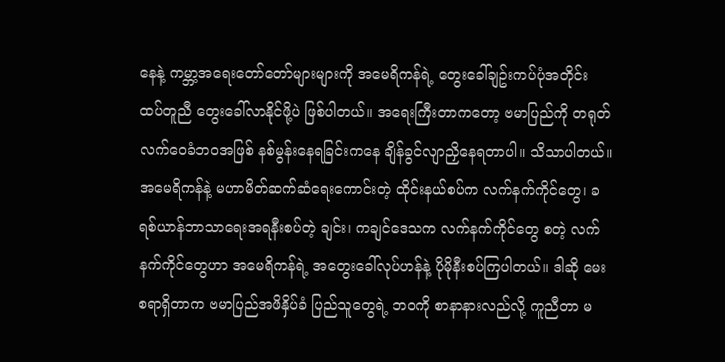နေနဲ့ ကမ္ဘာ့အရေးတော်တော်များများကို အမေရိကန်ရဲ့ တွေးခေါ်ချဥ်းကပ်ပုံအတိုင်း ထပ်တူညီ တွေးခေါ်လာနိုင်ဖို့ပဲ ဖြစ်ပါတယ်။ အရေးကြီးတာကတော့ ဗမာပြည်ကို တရုတ်လက်ဝေခံဘဝအဖြစ် နစ်မွန်းနေရခြင်းကနေ ချိန်ခွင်လျာညှိနေရတာပါ။ သိသာပါတယ်။ အမေရိကန်နဲ့ မဟာမိတ်ဆက်ဆံရေးကောင်းတဲ့ ထိုင်းနယ်စပ်က လက်နက်ကိုင်တွေ၊ ခရစ်ယာန်ဘာသာရေးအရနီးစပ်တဲ့ ချင်း၊ ကချင်ဒေသက လက်နက်ကိုင်တွေ စတဲ့ လက်နက်ကိုင်တွေဟာ အမေရိကန်ရဲ့ အတွေးခေါ်လုပ်ဟန်နဲ့ ပိုမိုနီးစပ်ကြပါတယ်။ ဒါဆို မေးစရာရှိတာက ဗမာပြည်အဖိနှိပ်ခံ ပြည်သူတွေရဲ့ ဘဝကို စာနာနားလည်လို့ ကူညီတာ မ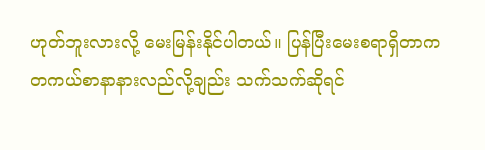ဟုတ်ဘူးလားလို့ မေးမြန်းနိုင်ပါတယ်။ ပြန်ပြီးမေးစရာရှိတာက တကယ်စာနာနားလည်လို့ချည်း သက်သက်ဆိုရင်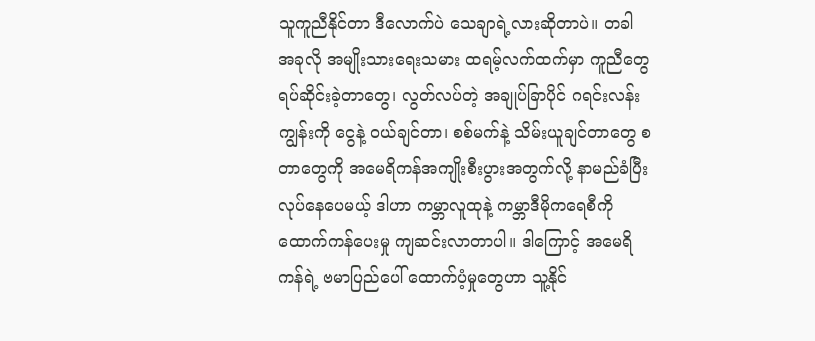သူကူညီနိုင်တာ ဒီလောက်ပဲ သေချာရဲ့လားဆိုတာပဲ။ တခါ အခုလို အမျိုးသားရေးသမား ထရမ့်လက်ထက်မှာ ကူညီတွေ ရပ်ဆိုင်းခဲ့တာတွေ၊ လွတ်လပ်တဲ့ အချုပ်ခြာပိုင် ဂရင်းလန်းကျွန်းကို ငွေနဲ့ ဝယ်ချင်တာ၊ စစ်မက်နဲ့ သိမ်းယူချင်တာတွေ စတာတွေကို အမေရိကန်အကျိုးစီးပွားအတွက်လို့ နာမည်ခံပြီးလုပ်နေပေမယ့် ဒါဟာ ကမ္ဘာလူထုနဲ့ ကမ္ဘာဒီမိုကရေစီကို ထောက်ကန်ပေးမှု ကျဆင်းလာတာပါ။ ဒါကြောင့် အမေရိကန်ရဲ့ ဗမာပြည်ပေါ် ထောက်ပံ့မှုတွေဟာ သူ့နိုင်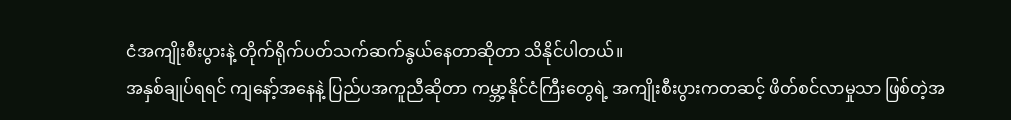ငံအကျိုးစီးပွားနဲ့ တိုက်ရိုက်ပတ်သက်ဆက်နွယ်နေတာဆိုတာ သိနိုင်ပါတယ်။
အနှစ်ချုပ်ရရင် ကျနော့်အနေနဲ့ ပြည်ပအကူညီဆိုတာ ကမ္ဘာ့နိုင်ငံကြီးတွေရဲ့ အကျိုးစီးပွားကတဆင့် ဖိတ်စင်လာမှုသာ ဖြစ်တဲ့အ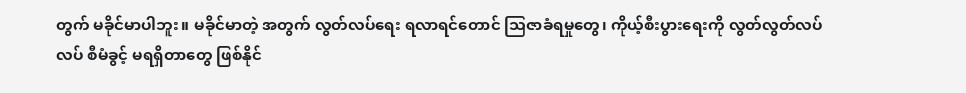တွက် မခိုင်မာပါဘူး။ မခိုင်မာတဲ့ အတွက် လွတ်လပ်ရေး ရလာရင်တောင် သြဇာခံရမှုတွေ၊ ကိုယ့်စီးပွားရေးကို လွတ်လွတ်လပ်လပ် စီမံခွင့် မရရှိတာတွေ ဖြစ်နိုင်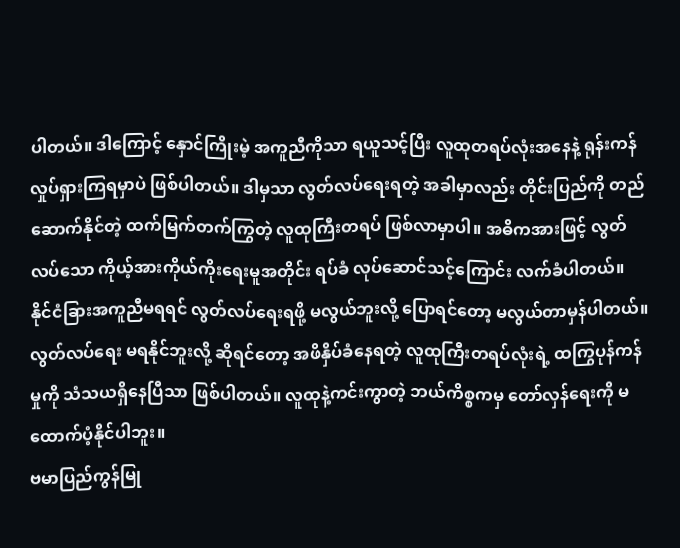ပါတယ်။ ဒါကြောင့် နှောင်ကြိုးမဲ့ အကူညီကိုသာ ရယူသင့်ပြီး လူထုတရပ်လုံးအနေနဲ့ ရုန်းကန်လှုပ်ရှားကြရမှာပဲ ဖြစ်ပါတယ်။ ဒါမှသာ လွတ်လပ်ရေးရတဲ့ အခါမှာလည်း တိုင်းပြည်ကို တည်ဆောက်နိုင်တဲ့ ထက်မြက်တက်ကြွတဲ့ လူထုကြီးတရပ် ဖြစ်လာမှာပါ။ အဓိကအားဖြင့် လွတ်လပ်သော ကိုယ့်အားကိုယ်ကိုးရေးမူအတိုင်း ရပ်ခံ လုပ်ဆောင်သင့်ကြောင်း လက်ခံပါတယ်။ နိုင်ငံခြားအကူညီမရရင် လွတ်လပ်ရေးရဖို့ မလွယ်ဘူးလို့ ပြောရင်တော့ မလွယ်တာမှန်ပါတယ်။ လွတ်လပ်ရေး မရနိုင်ဘူးလို့ ဆိုရင်တော့ အဖိနှိပ်ခံနေရတဲ့ လူထုကြီးတရပ်လုံးရဲ့ ထကြွပုန်ကန်မှုကို သံသယရှိနေပြီသာ ဖြစ်ပါတယ်။ လူထုနဲ့ကင်းကွာတဲ့ ဘယ်ကိစ္စကမှ တော်လှန်ရေးကို မထောက်ပံ့နိုင်ပါဘူး။
ဗမာပြည်ကွန်မြု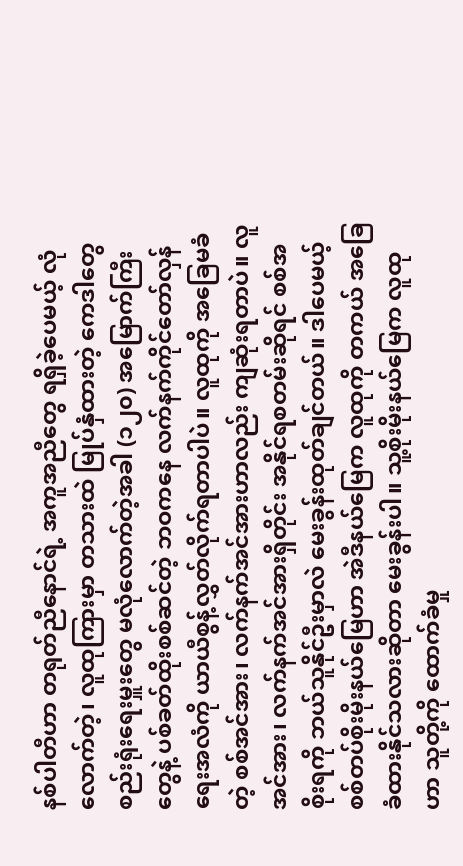နစ်ပါတီဟာ တရုတ်ညီနောင်ရဲ့ အကူအညီတွေ ရရှိခဲ့ပေမယ့် လုံလောက်တဲ့၊ လူထုကြားမှာ တသားထဲ မြုပ်နှံထားတဲ့ ကေဒါတွေ စည်းရုံးရေးမှူးတွေ မလုံလောက်တဲ့အခါ (၁၂၀) အမြောက်ကြီးတွေနဲ့ ပစ်ခတ်ထိုးစစ်ဆင်တဲ့ ဘဝကနေ လက်နက်ကိုင်တော်လှန်ရေးအလံကို ယာယီစွန့်လွှတ်လိုက်ရတာပါပဲ။ လူထုကို အခြေမခံတဲ့ စစ်အင်အား၊ လက်နက်အင်အားဟာလည်း ကျဆုံးရတာပဲ။ လူအင်အား၊ လက်နက်အင်အားရှိတိုင်း အနိုင်ရစတမ်းဆိုရင် စစ်အစိုးရကို ဘယ်သူနိုင်ဦးမှာလဲ မေးခွန်းထုတ်ချင်တယ်။ ဒါပေမယ့် စစ်တပ်စိုးမိုးနယ်မြေဟာ အဲဒီနယ်မြေက လူထုကို တကယ် အခြေခံထားနိုင်သလားဆိုတာ မေးခွန်းပါ။ သူ့စိုးမိုးနယ်မြေက လူထုဟာ သူတို့ကို ထောက်ခံမှု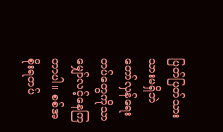ပြတ်ပြတ်သားသားမရှိဘဲ တော်လှန်ရေးတပ်တွေကိုသာ မျှော်လင့်နေကြတာပါ။ စစ်အစိုးရတပ်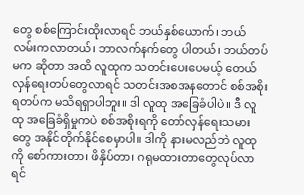တွေ စစ်ကြောင်းထိုးလာရင် ဘယ်နှစ်ယောက်၊ ဘယ်လမ်းကလာတယ်၊ ဘာလက်နက်တွေ ပါတယ်၊ ဘယ်တပ်မက ဆိုတာ အထိ လူထုက သတင်းပေးပေမယ့် တေယ်လှန်ရေးတပ်တွေလာရင် သတင်းအစအနတောင် စစ်အစိုးရတပ်က မသိရရှာပါဘူး။ ဒါ လူထု အခြေခံပါပဲ။ ဒီ လူထု အခြေခံရှိမှုကပဲ စစ်အစိုးရကို တော်လှန်ရေးသမားတွေ အနိုင်တိုက်နိုင်စေမှာပါ။ ဒါကို နားမလည်ဘဲ လူထုကို စော်ကားတာ၊ ဖိနှိပ်တာ၊ ဂရုမထားတာတွေလုပ်လာရင်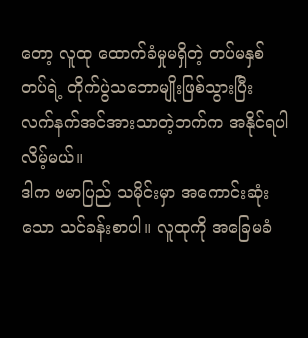တော့ လူထု ထောက်ခံမှုမရှိတဲ့ တပ်မနှစ်တပ်ရဲ့ တိုက်ပွဲသဘောမျိုးဖြစ်သွားပြီး လက်နက်အင်အားသာတဲ့ဘက်က အနိုင်ရပါလိမ့်မယ်။
ဒါက ဗမာပြည် သမိုင်းမှာ အကောင်းဆုံးသော သင်ခန်းစာပါ။ လူထုကို အခြေမခံ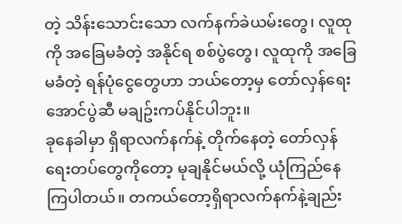တဲ့ သိန်းသောင်းသော လက်နက်ခဲယမ်းတွေ၊ လူထုကို အခြေမခံတဲ့ အနိုင်ရ စစ်ပွဲတွေ၊ လူထုကို အခြေမခံတဲ့ ရန်ပုံငွေတွေဟာ ဘယ်တော့မှ တော်လှန်ရေးအောင်ပွဲဆီ မချဥ်းကပ်နိုင်ပါဘူး။
ခုနေခါမှာ ရှိရာလက်နက်နဲ့ တိုက်နေတဲ့ တော်လှန်ရေးတပ်တွေကိုတော့ မုချနိုင်မယ်လို့ ယုံကြည်နေကြပါတယ်။ တကယ်တော့ရှိရာလက်နက်နဲ့ချည်း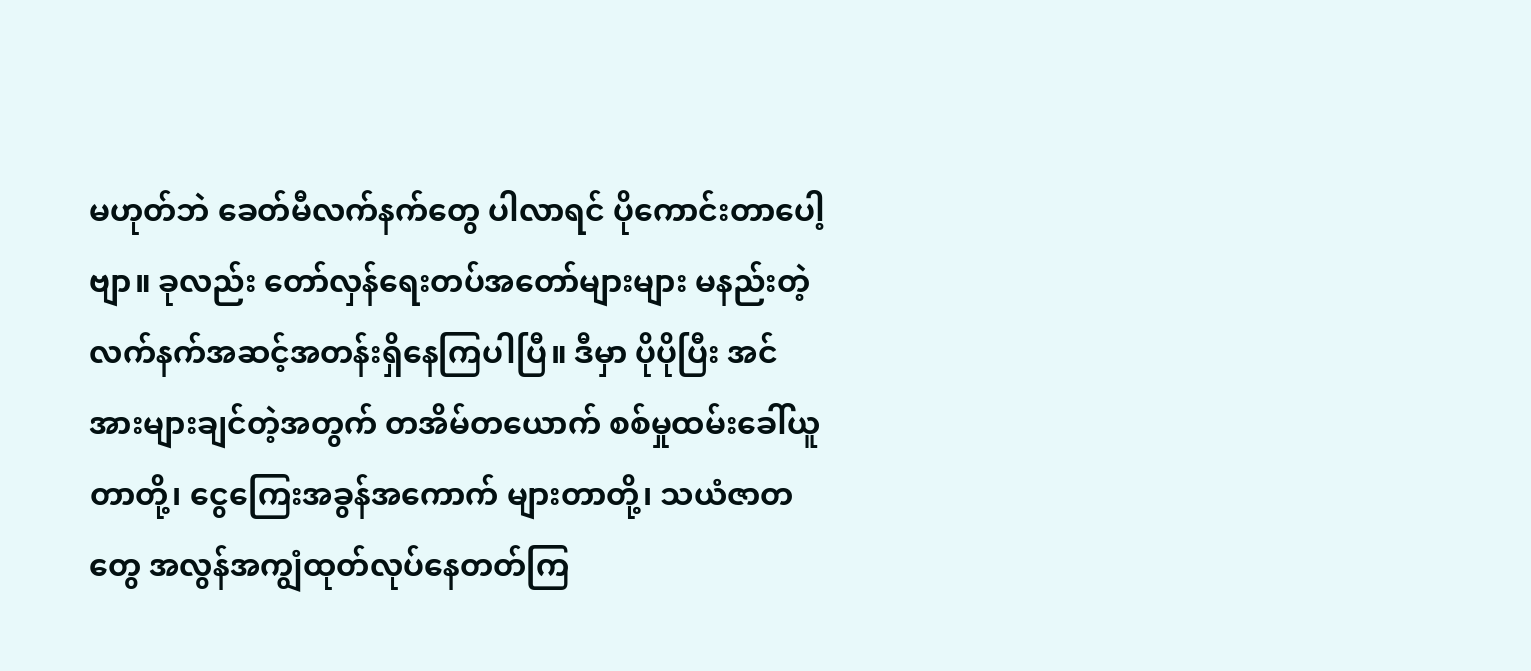မဟုတ်ဘဲ ခေတ်မီလက်နက်တွေ ပါလာရင် ပိုကောင်းတာပေါ့ဗျာ။ ခုလည်း တော်လှန်ရေးတပ်အတော်များများ မနည်းတဲ့ လက်နက်အဆင့်အတန်းရှိနေကြပါပြီ။ ဒီမှာ ပိုပိုပြီး အင်အားများချင်တဲ့အတွက် တအိမ်တယောက် စစ်မှုထမ်းခေါ်ယူတာတို့၊ ငွေကြေးအခွန်အကောက် များတာတို့၊ သယံဇာတတွေ အလွန်အကျွံထုတ်လုပ်နေတတ်ကြ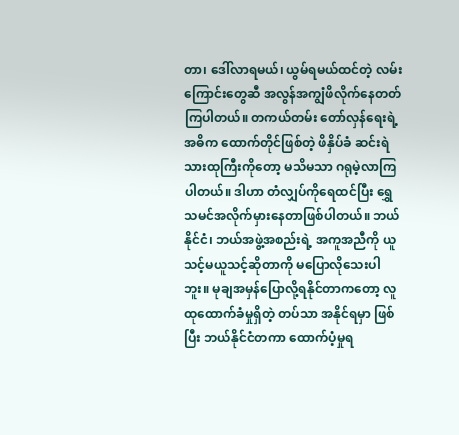တာ၊ ဒေါ်လာရမယ်၊ ယွမ်ရမယ်ထင်တဲ့ လမ်းကြောင်းတွေဆီ အလွန်အကျွံဖိလိုက်နေတတ်ကြပါတယ်။ တကယ်တမ်း တော်လှန်ရေးရဲ့ အဓိက ထောက်တိုင်ဖြစ်တဲ့ ဖိနှိပ်ခံ ဆင်းရဲသားထုကြီးကိုတော့ မသိမသာ ဂရုမဲ့လာကြပါတယ်။ ဒါဟာ တံလျှပ်ကိုရေထင်ပြီး ရွှေသမင်အလိုက်မှားနေတာဖြစ်ပါတယ်။ ဘယ်နိုင်ငံ၊ ဘယ်အဖွဲ့အစည်းရဲ့ အကူအညီကို ယူသင့်မယူသင့်ဆိုတာကို မပြောလိုသေးပါဘူး။ မုချအမှန်ပြောလို့ရနိုင်တာကတော့ လူထုထောက်ခံမှုရှိတဲ့ တပ်သာ အနိုင်ရမှာ ဖြစ်ပြီး ဘယ်နိုင်ငံတကာ ထောက်ပံ့မှုရ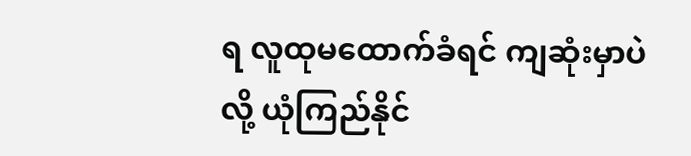ရ လူထုမထောက်ခံရင် ကျဆုံးမှာပဲလို့ ယုံကြည်နိုင်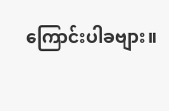ကြောင်းပါခဗျား။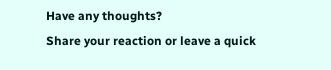Have any thoughts?
Share your reaction or leave a quick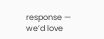response — we’d love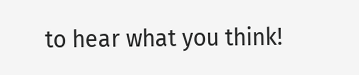to hear what you think!